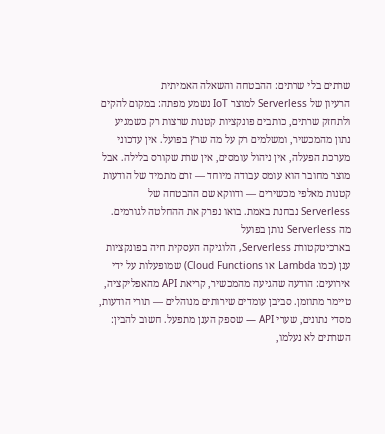שרתים בלי שרתים: ההבטחה והשאלה האמיתית
הרעיון של Serverless למוצר IoT נשמע מפתה: במקום להקים ולתחזק שרתים, כותבים פונקציות קטנות שרצות רק כשמגיע נתון מהמכשיר, ומשלמים רק על מה שרץ בפועל. אין עדכוני מערכת הפעלה, אין ניהול עומסים, אין שרת שקורס בלילה. אבל מוצר מחובר הוא עומס עבודה מיוחד — זרם מתמיד של הודעות קטנות מאלפי מכשירים — ודווקא שם ההבטחה של Serverless נבחנת באמת. בואו נפרק את ההחלטה לגורמים.
מה Serverless נותן בפועל
בארכיטקטורת Serverless, הלוגיקה העסקית חיה בפונקציות ענן (כמו Lambda או Cloud Functions) שמופעלות על ידי אירועים: הודעה שהגיעה מהמכשיר, קריאת API מהאפליקציה, טיימר מתוזמן. סביבן עומדים שירותים מנוהלים — תורי הודעות, מסדי נתונים, שערי API — שספק הענן מתפעל. חשוב להבין: השרתים לא נעלמו,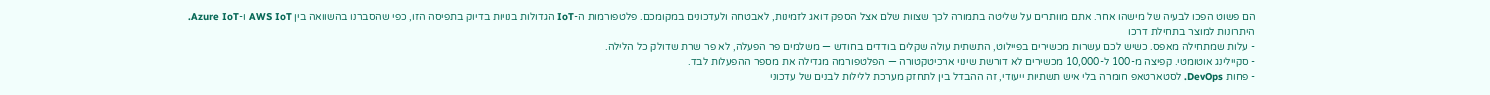הם פשוט הפכו לבעיה של מישהו אחר. אתם מוותרים על שליטה בתמורה לכך שצוות שלם אצל הספק דואג לזמינות, לאבטחה ולעדכונים במקומכם. פלטפורמות ה-IoT הגדולות בנויות בדיוק בתפיסה הזו, כפי שהסברנו בהשוואה בין AWS IoT ו-Azure IoT.
היתרונות למוצר בתחילת דרכו
- עלות שמתחילה מאפס. כשיש לכם עשרות מכשירים בפיילוט, התשתית עולה שקלים בודדים בחודש — משלמים פר הפעלה, לא פר שרת שדולק כל הלילה.
- סקיילינג אוטומטי. קפיצה מ-100 ל-10,000 מכשירים לא דורשת שינוי ארכיטקטורה — הפלטפורמה מגדילה את מספר ההפעלות לבד.
- פחות DevOps. לסטארטאפ חומרה בלי איש תשתיות ייעודי, זה ההבדל בין לתחזק מערכת ללילות לבנים של עדכוני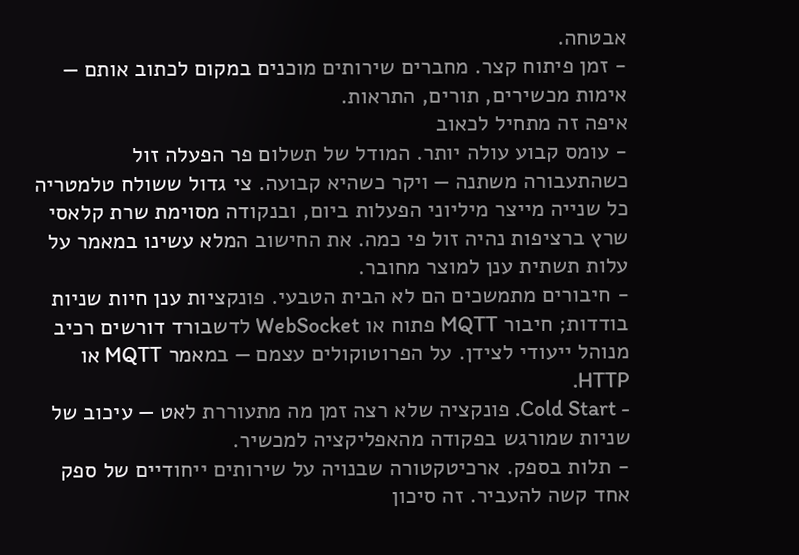אבטחה.
- זמן פיתוח קצר. מחברים שירותים מוכנים במקום לכתוב אותם — אימות מכשירים, תורים, התראות.
איפה זה מתחיל לכאוב
- עומס קבוע עולה יותר. המודל של תשלום פר הפעלה זול כשהתעבורה משתנה — ויקר כשהיא קבועה. צי גדול ששולח טלמטריה כל שנייה מייצר מיליוני הפעלות ביום, ובנקודה מסוימת שרת קלאסי שרץ ברציפות נהיה זול פי כמה. את החישוב המלא עשינו במאמר על עלות תשתית ענן למוצר מחובר.
- חיבורים מתמשכים הם לא הבית הטבעי. פונקציות ענן חיות שניות בודדות; חיבור MQTT פתוח או WebSocket לדשבורד דורשים רכיב מנוהל ייעודי לצידן. על הפרוטוקולים עצמם — במאמר MQTT או HTTP.
- Cold Start. פונקציה שלא רצה זמן מה מתעוררת לאט — עיכוב של שניות שמורגש בפקודה מהאפליקציה למכשיר.
- תלות בספק. ארכיטקטורה שבנויה על שירותים ייחודיים של ספק אחד קשה להעביר. זה סיכון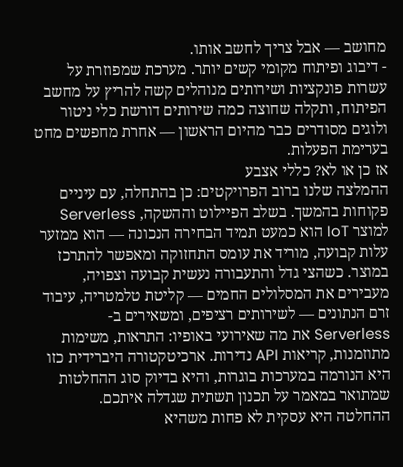מחושב — אבל צריך לחשב אותו.
- דיבוג ופיתוח מקומי קשים יותר. מערכת שמפוזרת על עשרות פונקציות ושירותים מנוהלים קשה להריץ על מחשב הפיתוח, ותקלה שחוצה כמה שירותים דורשת כלי ניטור ולוגים מסודרים כבר מהיום הראשון — אחרת מחפשים מחט בערימת הפעלות.
אז כן או לא? כללי אצבע
ההמלצה שלנו ברוב הפרויקטים: כן בהתחלה, עם עיניים פקוחות בהמשך. בשלב הפיילוט וההשקה, Serverless למוצר IoT הוא כמעט תמיד הבחירה הנכונה — הוא ממזער עלות קבועה, מוריד את עומס התחזוקה ומאפשר להתרכז במוצר. כשהצי גדל והתעבורה נעשית קבועה וצפויה, מעבירים את המסלולים החמים — קליטת טלמטריה, עיבוד זרם הנתונים — לשירותים רציפים, ומשאירים ב-Serverless את מה שאירועי באופיו: התראות, משימות מתוזמנות, קריאות API נדירות. ארכיטקטורה היברידית כזו היא הנורמה במערכות בוגרות, והיא בדיוק סוג ההחלטות שמתואר במאמר על תכנון תשתית שגדלה איתכם.
ההחלטה היא עסקית לא פחות משהיא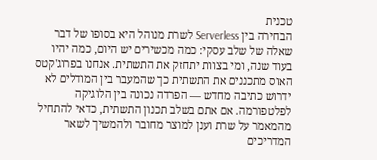טכנית
הבחירה בין Serverless לשרת מנוהל היא בסופו של דבר שאלה של שלב עסקי: כמה מכשירים יש היום, כמה יהיו בעוד שנה, ומי בצוות יתחזק את התשתית. אנחנו בפרוג'קטס האוס מתכננים את התשתית כך שהמעבר בין המודלים לא ידרוש כתיבה מחדש — הפרדה נכונה בין הלוגיקה לפלטפורמה. אם אתם בשלב תכנון התשתית, כדאי להתחיל מהמאמר על שרת וענן למוצר מחובר ולהמשיך לשאר המדריכים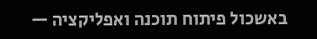באשכול פיתוח תוכנה ואפליקציה —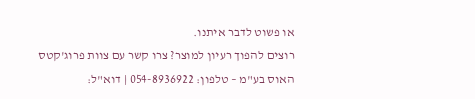או פשוט לדבר איתנו.
רוצים להפוך רעיון למוצר? צרו קשר עם צוות פרוג'קטס האוס בע"מ – טלפון: 054-8936922 | דוא"ל: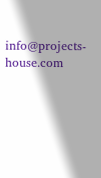info@projects-house.com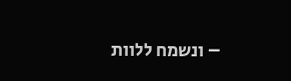– ונשמח ללוות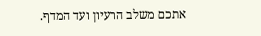אתכם משלב הרעיון ועד המדף.